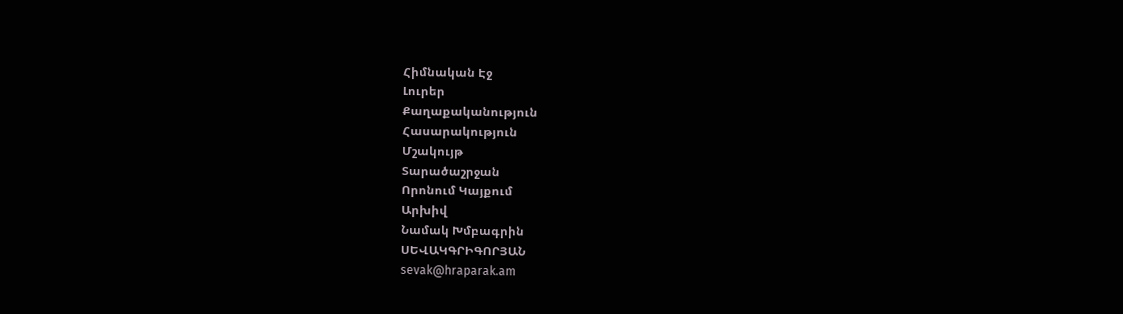Հիմնական Էջ
Լուրեր
Քաղաքականություն
Հասարակություն
Մշակույթ
Տարածաշրջան
Որոնում Կայքում
Արխիվ
Նամակ Խմբագրին
ՍԵՎԱԿԳՐԻԳՈՐՅԱՆ
sevak@hraparak.am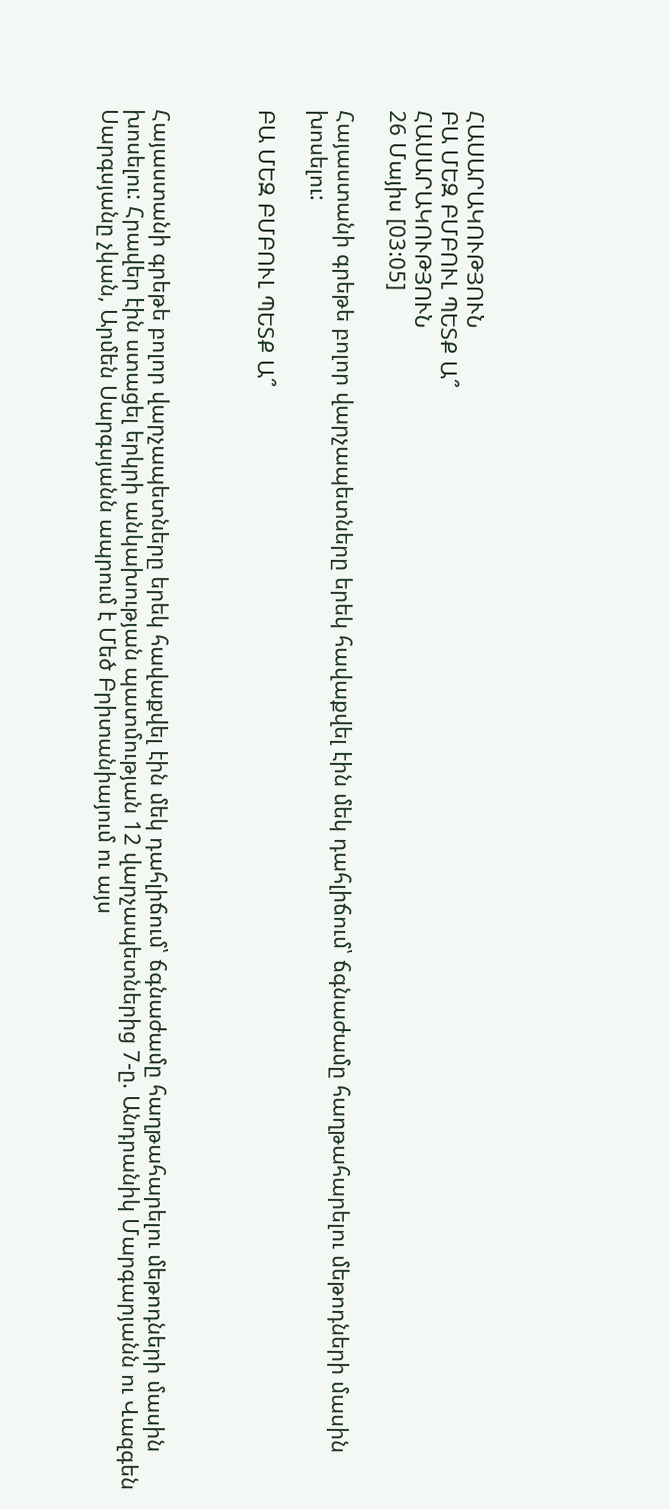ՀԱՍԱՐԱԿՈՒԹՅՈՒՆ
ԲԱ ՄԵԶ ԲՄԲՈՒԼ ՊԵՏՔ Ա՞
ՀԱՍԱՐԱԿՈՒԹՅՈՒՆ
26 Մայիս [03:05]

Հայաստանի գրեթե բոլոր վարչապետները երեկ հավաքվել էին մեկ դահլիճում՝ ճգնաժամը հաղթահարելու մեթոդների մասին խոսելու:

ԲԱ ՄԵԶ ԲՄԲՈՒԼ ՊԵՏՔ Ա՞



Հայաստանի գրեթե բոլոր վարչապետները երեկ հավաքվել էին մեկ դահլիճում՝ ճգնաժամը հաղթահարելու մեթոդների մասին խոսելու: Հրավեր էին ստացել երկրի անկախության պատմության 12 վարչապետներից 7-ը. Անդրանիկ Մարգարյանն ու Վազգեն Սարգսյանը չկան, Արմեն Սարգսյանն ապրում է Մեծ Բրիտանիայում ու այս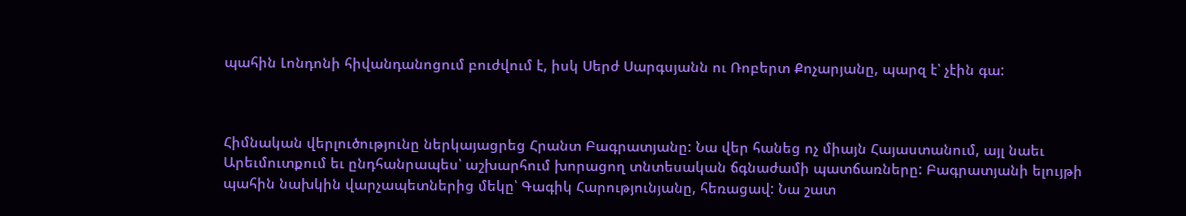պահին Լոնդոնի հիվանդանոցում բուժվում է, իսկ Սերժ Սարգսյանն ու Ռոբերտ Քոչարյանը, պարզ է՝ չէին գա:



Հիմնական վերլուծությունը ներկայացրեց Հրանտ Բագրատյանը: Նա վեր հանեց ոչ միայն Հայաստանում, այլ նաեւ Արեւմուտքում եւ ընդհանրապես՝ աշխարհում խորացող տնտեսական ճգնաժամի պատճառները: Բագրատյանի ելույթի պահին նախկին վարչապետներից մեկը՝ Գագիկ Հարությունյանը, հեռացավ: Նա շատ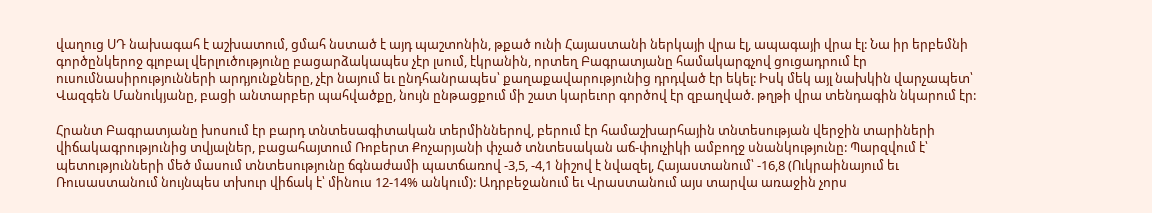վաղուց ՍԴ նախագահ է աշխատում, ցմահ նստած է այդ պաշտոնին, թքած ունի Հայաստանի ներկայի վրա էլ, ապագայի վրա էլ: Նա իր երբեմնի գործընկերոջ գլոբալ վերլուծությունը բացարձակապես չէր լսում, էկրանին, որտեղ Բագրատյանը համակարգչով ցուցադրում էր ուսումնասիրությունների արդյունքները, չէր նայում եւ ընդհանրապես՝ քաղաքավարությունից դրդված էր եկել: Իսկ մեկ այլ նախկին վարչապետ՝ Վազգեն Մանուկյանը, բացի անտարբեր պահվածքը, նույն ընթացքում մի շատ կարեւոր գործով էր զբաղված. թղթի վրա տենդագին նկարում էր:

Հրանտ Բագրատյանը խոսում էր բարդ տնտեսագիտական տերմիններով, բերում էր համաշխարհային տնտեսության վերջին տարիների վիճակագրությունից տվյալներ, բացահայտում Ռոբերտ Քոչարյանի փչած տնտեսական աճ-փուչիկի ամբողջ սնանկությունը: Պարզվում է՝ պետությունների մեծ մասում տնտեսությունը ճգնաժամի պատճառով -3,5, -4,1 նիշով է նվազել, Հայաստանում՝ -16,8 (Ուկրաինայում եւ Ռուսաստանում նույնպես տխուր վիճակ է՝ մինուս 12-14% անկում): Ադրբեջանում եւ Վրաստանում այս տարվա առաջին չորս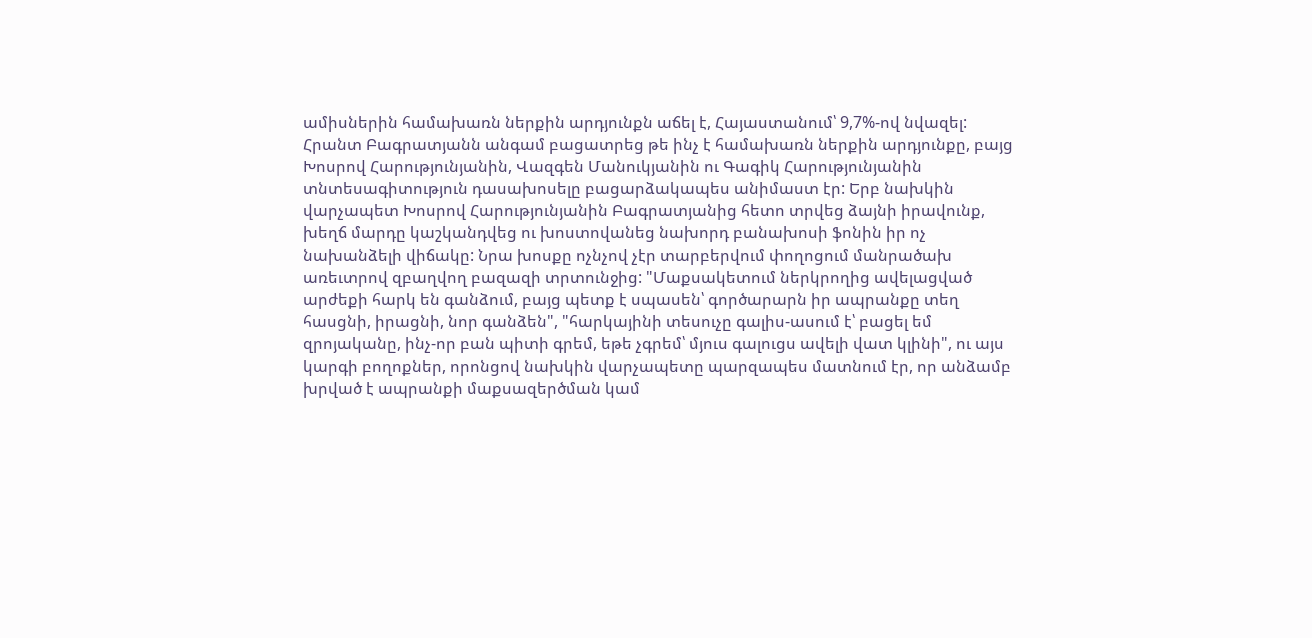ամիսներին համախառն ներքին արդյունքն աճել է, Հայաստանում՝ 9,7%-ով նվազել: Հրանտ Բագրատյանն անգամ բացատրեց թե ինչ է համախառն ներքին արդյունքը, բայց Խոսրով Հարությունյանին, Վազգեն Մանուկյանին ու Գագիկ Հարությունյանին տնտեսագիտություն դասախոսելը բացարձակապես անիմաստ էր: Երբ նախկին վարչապետ Խոսրով Հարությունյանին Բագրատյանից հետո տրվեց ձայնի իրավունք, խեղճ մարդը կաշկանդվեց ու խոստովանեց նախորդ բանախոսի ֆոնին իր ոչ նախանձելի վիճակը: Նրա խոսքը ոչնչով չէր տարբերվում փողոցում մանրածախ առեւտրով զբաղվող բազազի տրտունջից: "Մաքսակետում ներկրողից ավելացված արժեքի հարկ են գանձում, բայց պետք է սպասեն՝ գործարարն իր ապրանքը տեղ հասցնի, իրացնի, նոր գանձեն", "հարկայինի տեսուչը գալիս-ասում է՝ բացել եմ զրոյականը, ինչ-որ բան պիտի գրեմ, եթե չգրեմ՝ մյուս գալուցս ավելի վատ կլինի", ու այս կարգի բողոքներ, որոնցով նախկին վարչապետը պարզապես մատնում էր, որ անձամբ խրված է ապրանքի մաքսազերծման կամ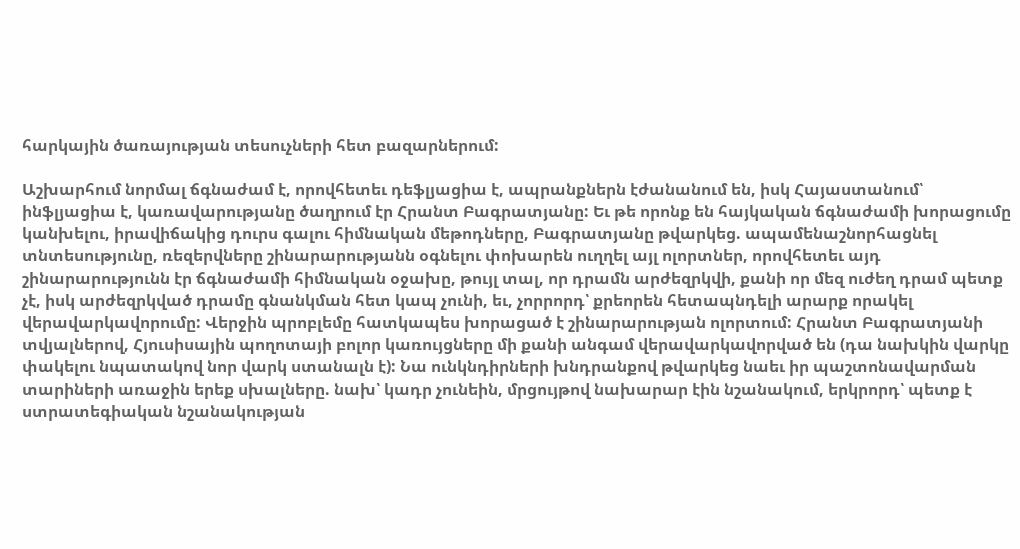հարկային ծառայության տեսուչների հետ բազարներում:

Աշխարհում նորմալ ճգնաժամ է, որովհետեւ դեֆլյացիա է, ապրանքներն էժանանում են, իսկ Հայաստանում՝ ինֆլյացիա է, կառավարությանը ծաղրում էր Հրանտ Բագրատյանը: Եւ թե որոնք են հայկական ճգնաժամի խորացումը կանխելու, իրավիճակից դուրս գալու հիմնական մեթոդները, Բագրատյանը թվարկեց. ապամենաշնորհացնել տնտեսությունը, ռեզերվները շինարարությանն օգնելու փոխարեն ուղղել այլ ոլորտներ, որովհետեւ այդ շինարարությունն էր ճգնաժամի հիմնական օջախը, թույլ տալ, որ դրամն արժեզրկվի, քանի որ մեզ ուժեղ դրամ պետք չէ, իսկ արժեզրկված դրամը գնանկման հետ կապ չունի, եւ, չորրորդ՝ քրեորեն հետապնդելի արարք որակել վերավարկավորումը: Վերջին պրոբլեմը հատկապես խորացած է շինարարության ոլորտում: Հրանտ Բագրատյանի տվյալներով, Հյուսիսային պողոտայի բոլոր կառույցները մի քանի անգամ վերավարկավորված են (դա նախկին վարկը փակելու նպատակով նոր վարկ ստանալն է): Նա ունկնդիրների խնդրանքով թվարկեց նաեւ իր պաշտոնավարման տարիների առաջին երեք սխալները. նախ՝ կադր չունեին, մրցույթով նախարար էին նշանակում, երկրորդ՝ պետք է ստրատեգիական նշանակության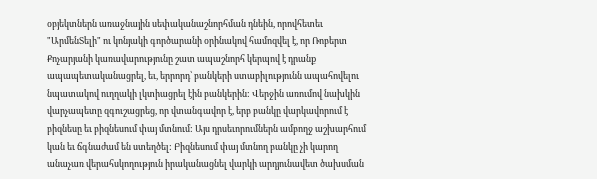օբյեկտներն առաջնային սեփականաշնորհման դնեին, որովհետեւ "ԱրմենՏելի" ու կոնյակի գործարանի օրինակով համոզվել է, որ Ռոբերտ Քոչարյանի կառավարությունը շատ ապաշնորհ կերպով է դրանք ապապետականացրել, եւ, երրորդ՝ բանկերի ստաբիլությունն ապահովելու նպատակով ուղղակի լկտիացրել էին բանկերին: Վերջին առումով նախկին վարչապետը զգուշացրեց, որ վտանգավոր է, երբ բանկը վարկավորում է բիզնեսը եւ բիզնեսում փայ մտնում: Այս դրսեւորումներն ամբողջ աշխարհում կան եւ ճգնաժամ են ստեղծել: Բիզնեսում փայ մտնող բանկը չի կարող անաչառ վերահսկողություն իրականացնել վարկի արդյունավետ ծախսման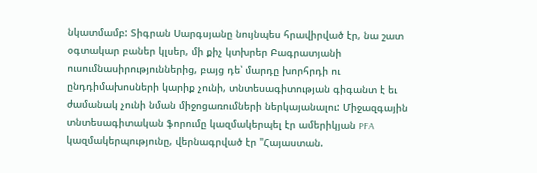նկատմամբ: Տիգրան Սարգսյանը նույնպես հրավիրված էր, նա շատ օգտակար բաներ կլսեր, մի քիչ կտխրեր Բագրատյանի ուսումնասիրություններից, բայց դե՝ մարդը խորհրդի ու ընդդիմախոսների կարիք չունի, տնտեսագիտության գիգանտ է եւ ժամանակ չունի նման միջոցառումների ներկայանալու: Միջազգային տնտեսագիտական ֆորումը կազմակերպել էր ամերիկյան PFA կազմակերպությունը, վերնագրված էր "Հայաստան.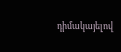դիմակայելով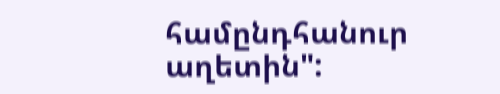համընդհանուր աղետին":